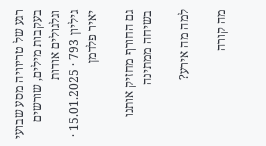רגע של טריוויה מסע שבועי בעקבות מילים, שורשים וגלגולים אודות
גיליון 793 · 15.01.2025 · יאיר פלדמן

גם החורף מחזיק אותנו בשיחה ממתינה

למה מה אירע?

מה קורה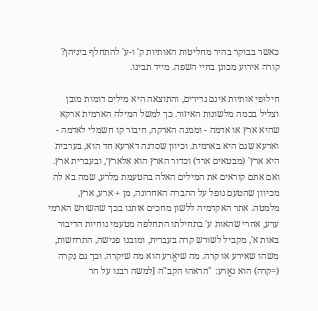כאשר בבוקר בהיר מחליטות האותיות ק' ו-ע' להתחלף ביניהן? קורה אירוע מכונן בחיי השפה. מייד תבינו.

חילופי אותיות אינם נדירים, והתוצאה היא מילים דומות מובן וצליל בכמה מלשונות האיזור. כך למשל המילה הארמית ארקא שהיא ארץ או אדמה - וממנה הארקה, חיבור קו חשמלי לאדמה - וארעא שגם היא בארמית. וכיוון שסדנה דארעא חד הוא, בערבית היא ארץ' (מבטאים ארד) וכדור הארץ הוא אִלארץ׳, ובעברית ארץ. ואם אתם קוראים את המילים האלה בהטעמת מִלרע, שמה בא לה מכיוון שהטעם נופל על ההברה האחרונה, מן + ארע, ארץ, מלמטה. אתר האקדמיה ללשון מחכים אותנו בכך שהשורש הארמי ערע, אחרי שהאות ע' בתחילתו התחלפה מטעמי נוחיות הדיבור באות א', מקביל לשורש קרה בעברית, ומובנו פגישה, התרחשות, משהו שאירע או קרה. מה שיאֱרע הוא מה שיקרה. וכך גם נִקרה (=קרה) הוא נאֱרע: "הראהוּ הקב"ה [למשה רבנו על הר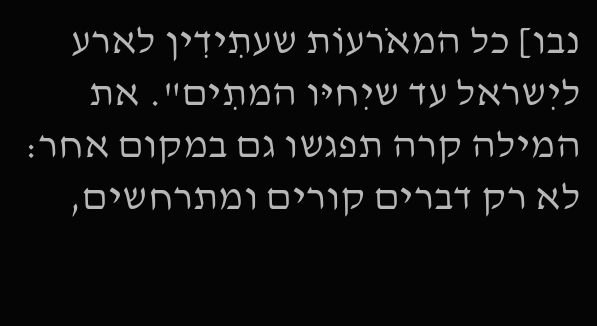נבו] כל המאֹרעוֹת שעתִידִין לארע ליִשראל עד שיִחיּו המתִים". את המילה קרה תפגשו גם במקום אחר: לא רק דברים קורים ומתרחשים,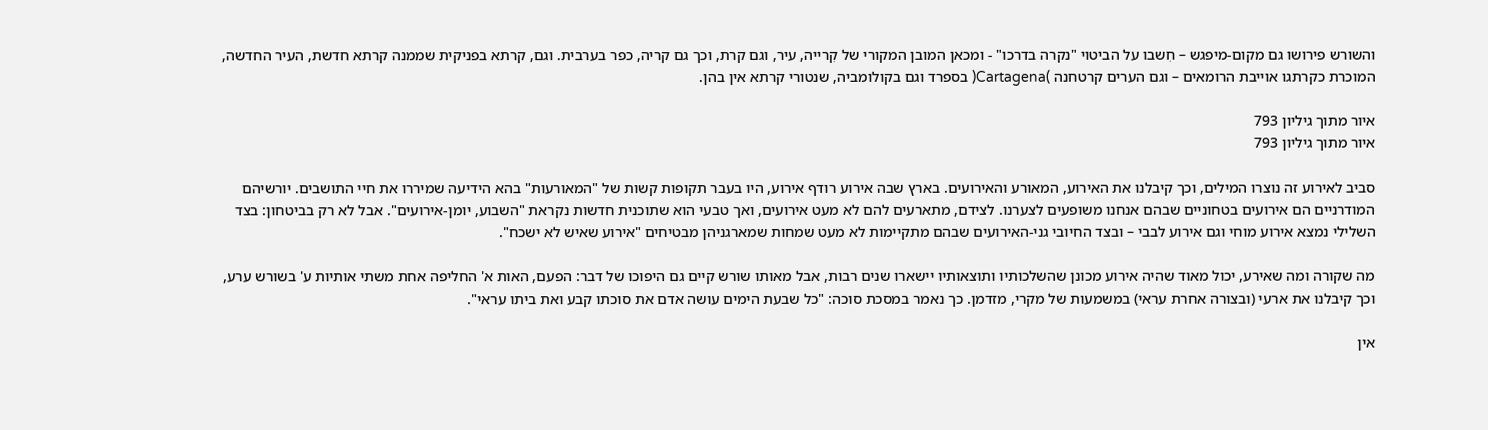והשורש פירושו גם מקום-מיפגש – חִשבו על הביטוי "נקרה בדרכו" - ומכאן המובן המקורי של קִרייה, עיר, וגם קרת, וכך גם קריה, כפר בערבית. וגם, קרתא בפניקית שממנה קרתא חדשת, העיר החדשה, המוכרת כקרתגו אוייבת הרומאים – וגם הערים קרטחנה )Cartagena( בספרד וגם בקולומביה, שנטורי קרתא אין בהן.

איור מתוך גיליון 793
איור מתוך גיליון 793

סביב לאירוע זה נוצרו המילים, וכך קיבלנו את האירוע, המאורע והאירועים. בארץ שבה אירוע רודף אירוע, היו בעבר תקופות קשות של "המאורעות" בהא הידיעה שמיררו את חיי התושבים. יורשיהם המודרניים הם אירועים בטחוניים שבהם אנחנו משופעים לצערנו. לצידם, מתארעים להם לא מעט אירועים, ואך טבעי הוא שתוכנית חדשות נקראת "השבוע, יומן-אירועים". אבל לא רק בביטחון: בצד השלילי נמצא אירוע מוחי וגם אירוע לבבי – ובצד החיובי גני-האירועים שבהם מתקיימות לא מעט שמחות שמארגניהן מבטיחים "אירוע שאיש לא ישכח".

מה שקורה ומה שאירע, יכול מאוד שהיה אירוע מכונן שהשלכותיו ותוצאותיו יישארו שנים רבות, אבל מאותו שורש קיים גם היפוכו של דבר: הפעם, האות א' החליפה אחת משתי אותיות ע' בשורש ערע, וכך קיבלנו את ארעי (ובצורה אחרת עראי) במשמעות של מקרי, מזדמן. כך נאמר במסכת סוכה: "כל שבעת הימים עושה אדם את סוכתו קבע ואת ביתו עראי".

אין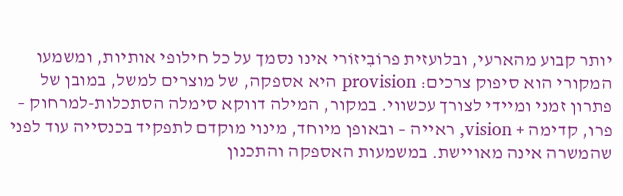יותר קבוע מהארעי, ובלועזית פרוֹבִיזוֹרי אינו נסמך על כל חילופי אותיות, ומשמעו המקורי הוא סיפוק צרכים: provision היא אספקה, של מוצרים למשל, במובן של פתרון זמני ומיידי לצורך עכשווי. במקור, המילה דווקא סימלה הסתכלות-למרחוק – פרו, קדימה + vision, ראייה – ובאופן מיוחד, מינוי מוקדם לתפקיד בכנסייה עוד לפני שהמשרה אינה מאויישת. במשמעות האספקה והתכנון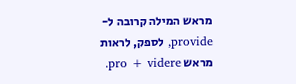מראש המילה קרובה ל-provide, לספק, לראות מראש pro + videre.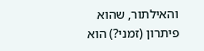והאילתור, שהוא פיתרון (זמני?) הוא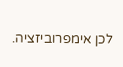לכן אימפרוביזציה.